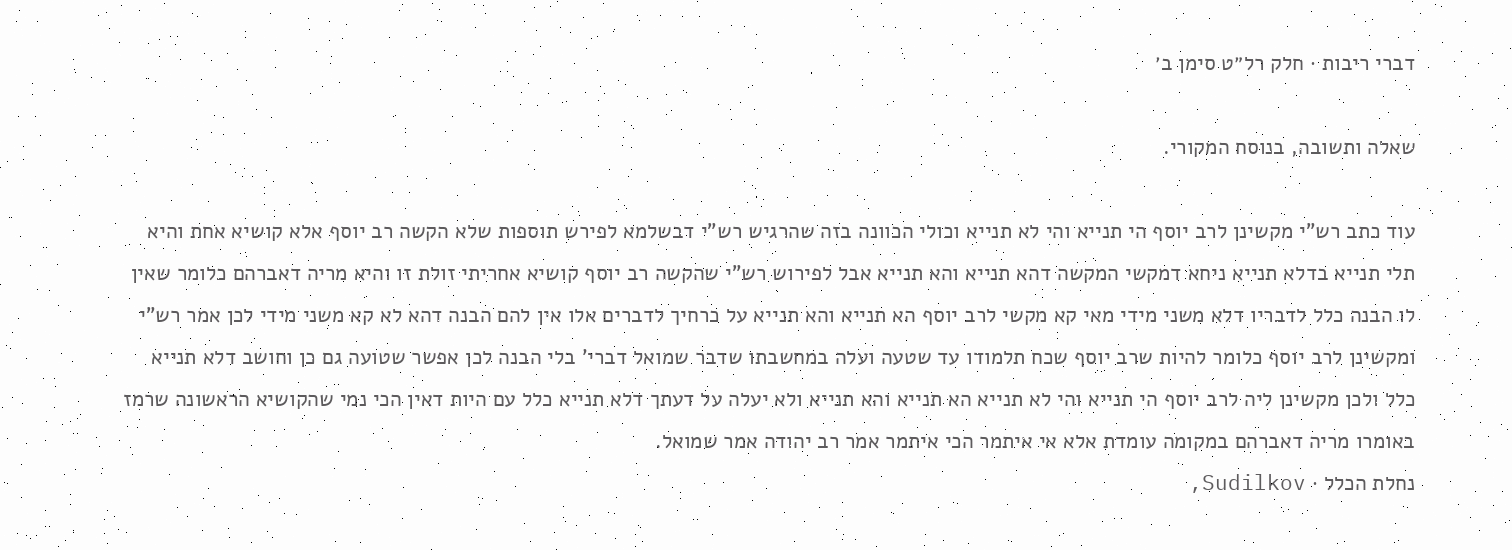דברי ריבות · חלק רל״ט סימן ב׳

שאלה ותשובה, בנוסח המקורי.

עוד כתב רש"י מקשינן לרב יוסף הי תנייא והי לא תנייא וכולי הכוונה בזה שהרגיש רש"י דבשלמא לפירש תוספות שלא הקשה רב יוסף אלא קושיא אחת והיא תלי תנייא בדלא תנייא ניחא דמקשי המקשה דהא תנייא והא תנייא אבל לפירוש רש"י שהקשה רב יוסף קושיא אחריתי זולת זו והיא מריה דאברהם כלומר שאין לו הבנה כלל לדבריו דלא משני מידי מאי קא מקשי לרב יוסף הא תנייא והא תנייא על כרחיך לדברים אלו אין להם הבנה דהא לא קא משני מידי לכן אמר רש"י ומקשינן לרב יוסף כלומר להיות שרב יוסף שכח תלמודו עד שטעה ועלה במחשבתו שדבר שמואל דברי' בלי הבנה לכן אפשר שטועה גם כן וחושב דלא תנייא כלל ולכן מקשינן ליה לרב יוסף הי תנייא והי לא תנייא הא תנייא והא תנייא ולא יעלה על דעתך דלא תנייא כלל עם היות דאין הכי נמי שהקושיא הראשונה שרמז באומרו מריה דאברהם במקומה עומדת אלא אי איתמר הכי איתמר אמר רב יהודה אמר שמואל.
נחלת הכלל · Sudilkov,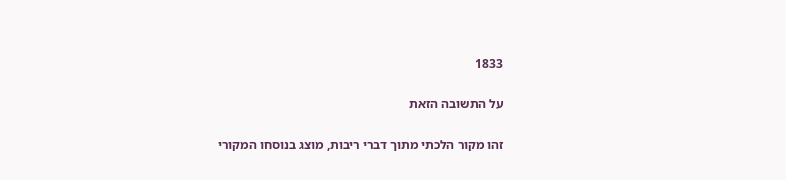1833

על התשובה הזאת

זהו מקור הלכתי מתוך דברי ריבות, מוצג בנוסחו המקורי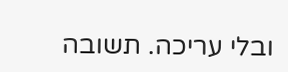ובלי עריכה. תשובה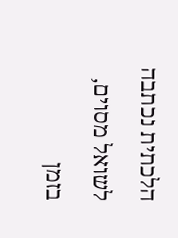הלכתית נכתבה לשואל מסוים, בזמן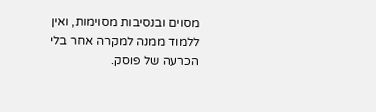מסוים ובנסיבות מסוימות, ואין ללמוד ממנה למקרה אחר בלי הכרעה של פוסק.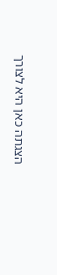הצגתה כאן היא לצורך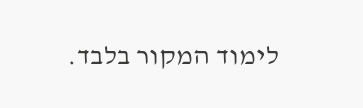לימוד המקור בלבד.